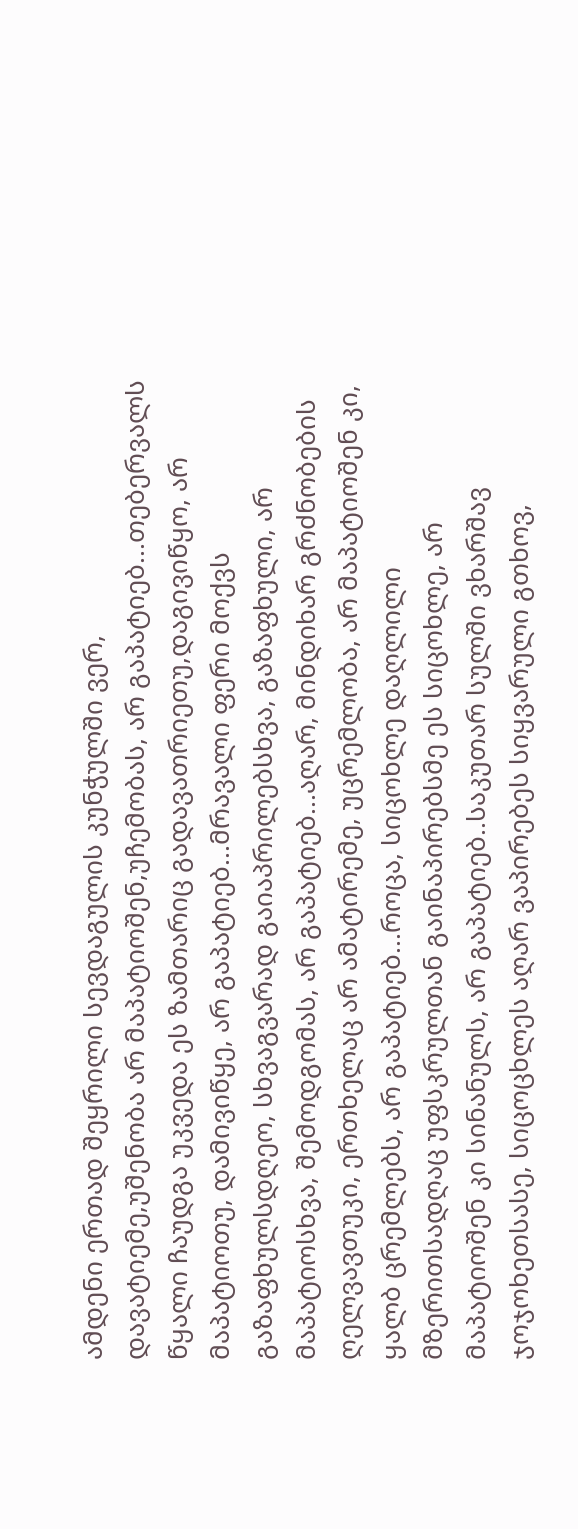ამდენი ერთად შეყრილი სევდაგულის კუნჭულში ვერ, დავატიემე,უშენობა არ მაპატიოშენ,უჩემობას, არ გაპატიებ...თებერვალს წყალი ჩაუდგა უკვედა ეს ზამთარიც გადავათრიეთუ,დაგივიწყო, არ მაპატიოთუ, დამივიწყე, არ გაპატიებ...მრავალი ფერი მოქვს გაზაფხულსდღეო, სხვაგვარად გაიაპრილებსხვა, გაზაფხული, არ მაპატიოსხვა, შემოდგომას, არ გაპატიებ...აღარ, მინდიხარ გრძნობების ღელვავთუკი, ერთხელაც არ ამატირემე, უცრემლობა, არ მაპატიოშენ კი, ყალბ ცრემლებს, არ გაპატიებ...როცა, სიცოხლე დაღლილი მზერითსადღაც უფსკრულთან გაინაპირებსმე ეს სიცოხლე, არ მაპატიოშენ კი სინანულს, არ გაპატიებ..საკუთარ სულში ვხარშავ ჯოჯოხეთსასე, სიცოცხლეს აღარ ვაპირებეს სიყვარული გთხოვ,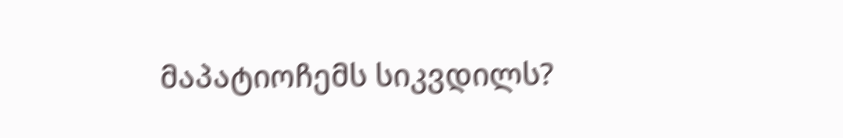მაპატიოჩემს სიკვდილს?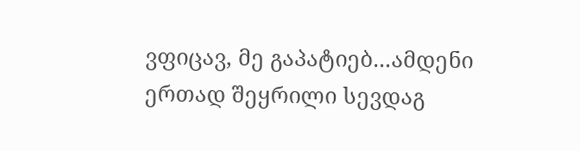ვფიცავ, მე გაპატიებ...ამდენი ერთად შეყრილი სევდაგ